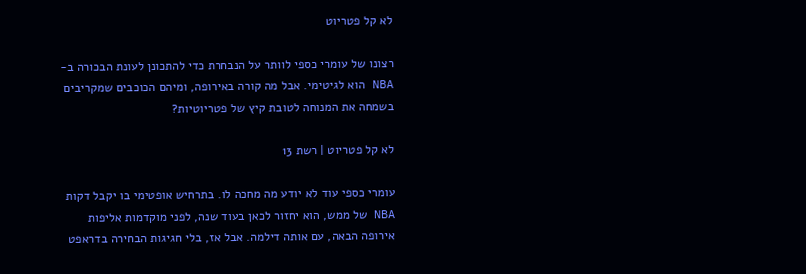לא קל פטריוט

רצונו של עומרי כספי לוותר על הנבחרת כדי להתכונן לעונת הבכורה ב-NBA הוא לגיטימי. אבל מה קורה באירופה, ומיהם הכוכבים שמקריבים בשמחה את המנוחה לטובת קיץ של פטריוטיות?

לא קל פטריוט | רשת 13

עומרי כספי עוד לא יודע מה מחכה לו. בתרחיש אופטימי בו יקבל דקות NBA של ממש, הוא יחזור לכאן בעוד שנה, לפני מוקדמות אליפות אירופה הבאה, עם אותה דילמה. אבל אז, בלי חגיגות הבחירה בדראפט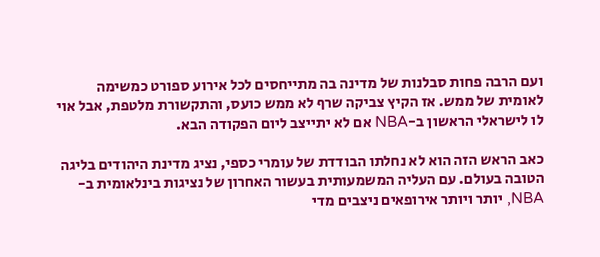ועם הרבה פחות סבלנות של מדינה בה מתייחסים לכל אירוע ספורט כמשימה לאומית של ממש. אז הקיץ צביקה שרף לא ממש כועס, והתקשורת מלטפת, אבל אוי לו לישראלי הראשון ב-NBA אם לא יתייצב ליום הפקודה הבא.

כאב הראש הזה הוא לא נחלתו הבודדת של עומרי כספי, נציג מדינת היהודים בליגה הטובה בעולם. עם העליה המשמעותית בעשור האחרון של נציגות בינלאומית ב-NBA, יותר ויותר אירופאים ניצבים מדי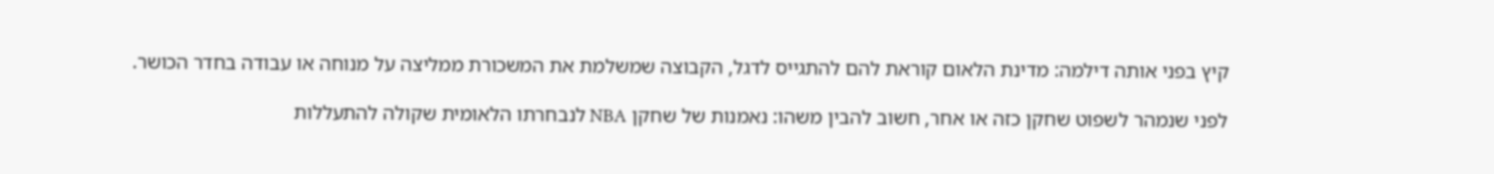קיץ בפני אותה דילמה: מדינת הלאום קוראת להם להתגייס לדגל, הקבוצה שמשלמת את המשכורת ממליצה על מנוחה או עבודה בחדר הכושר.

לפני שנמהר לשפוט שחקן כזה או אחר, חשוב להבין משהו: נאמנות של שחקן NBA לנבחרתו הלאומית שקולה להתעללות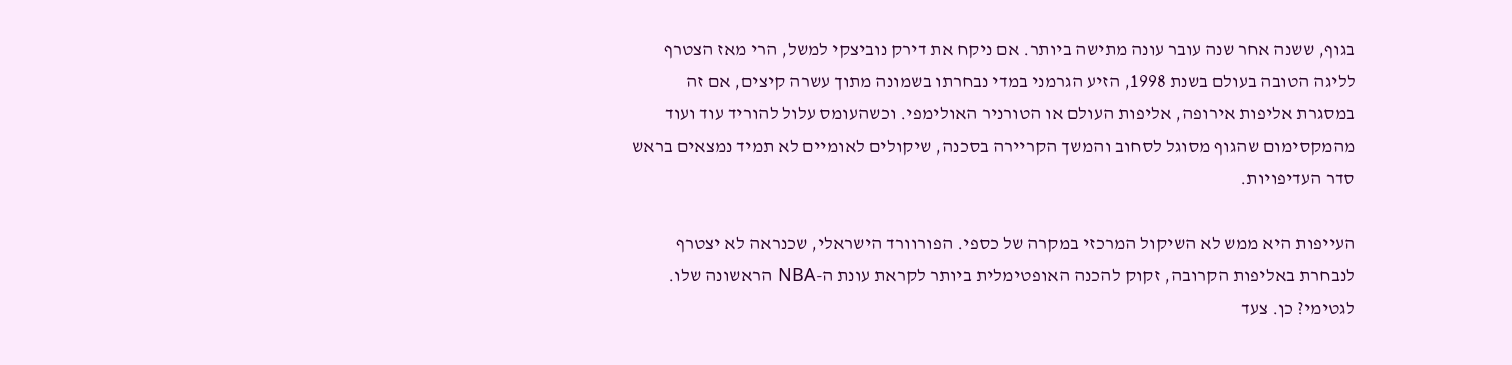בגוף, ששנה אחר שנה עובר עונה מתישה ביותר. אם ניקח את דירק נוביצקי למשל, הרי מאז הצטרף לליגה הטובה בעולם בשנת 1998, הזיע הגרמני במדי נבחרתו בשמונה מתוך עשרה קיצים, אם זה במסגרת אליפות אירופה, אליפות העולם או הטורניר האולימפי. וכשהעומס עלול להוריד עוד ועוד מהמקסימום שהגוף מסוגל לסחוב והמשך הקריירה בסכנה, שיקולים לאומיים לא תמיד נמצאים בראש סדר העדיפויות.

העייפות היא ממש לא השיקול המרכזי במקרה של כספי. הפורוורד הישראלי, שכנראה לא יצטרף לנבחרת באליפות הקרובה, זקוק להכנה האופטימלית ביותר לקראת עונת ה-NBA הראשונה שלו. לגטימי? כן. צעד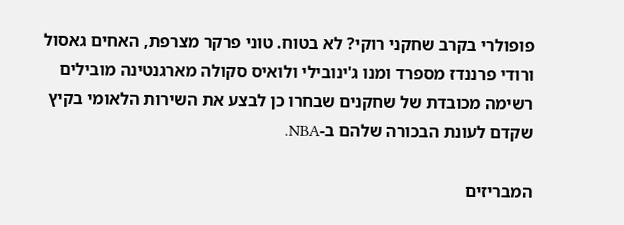פופולרי בקרב שחקני רוקי? לא בטוח. טוני פרקר מצרפת, האחים גאסול ורודי פרננדז מספרד ומנו ג'ינובילי ולואיס סקולה מארגנטינה מובילים רשימה מכובדת של שחקנים שבחרו כן לבצע את השירות הלאומי בקיץ שקדם לעונת הבכורה שלהם ב-NBA.

המבריזים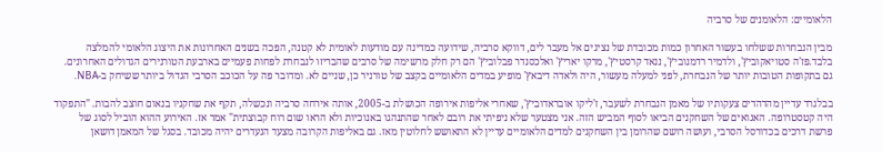הלאומיים: הלאומנים של סרביה

מבין הנבחרות ששלחו בעשור האחרון כמות מכובדת של נציגים אל מעבר לים, דווקא סרביה, שידועה כמדינה עם מודעות לאומית לא קטנה, הפכה בשנים האחרונות את היצוג הלאומי להמלצה בלבד.פז'ה סטויאקוביץ', ולדמיר רדמנוביץ', ננאד קרסטיץ', מרקו יאריץ' ואלכסנדר פבלוביץ' הם רק חלק מרשימה של סרבים שהבריזו לנבחרת לפחות פעמיים בארבעת הטורנירים הגדולים האחרונים. גם בתקופות הטובות יותר של הנבחרת, לפני למעלה מעשור, היה ולאדה דיבאץ' מופיע במדים הלאומיים בקצב של טורניר כן, שניים לא. ומדובר פה על הכוכב הסרבי הגדול ביותר ששיחק ב-NBA.

בבלגרד עדיין מהדהדים צעקותיו של מאמן הנבחרת לשעבר, ז'ליקו אובראדוביץ', שאחרי אליפות אירופה הכושלת ב-2005, אותה אירחה סרביה ונכשלה, תקף את שחקניו בנאום חוצב להבות. "התפקוד היה קטסטרופה. האגואים של השחקנים הביאו לסוף המביש הזה. אני מצטער שלא ניפיתי את רובם לאחר שהתנהגו באנוכיות ולא הראו שום רוח קבוצתית" אמר אז. האירוע ההוא הוביל לסוג של פרשת דרכים בכדורסל הסרבי, ועושה רושם שהרומן בין השחקנים למדים הלאומיים עדיין לא התאושש לחלוטין מאז. גם באליפות הקרובה מצעד הנעדרים יהיה מכובד. בסגל של המאמן דושאן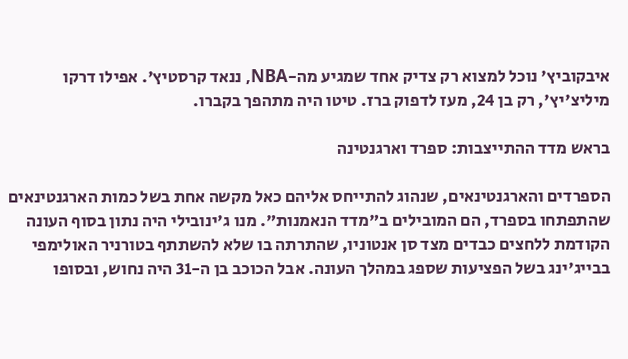איבקוביץ' נוכל למצוא רק צדיק אחד שמגיע מה-NBA, ננאד קרסטיץ'. אפילו דרקו מיליצ'יץ', רק בן 24, מעז לדפוק ברז. טיטו היה מתהפך בקברו.

בראש מדד ההתייצבות: ספרד וארגנטינה

הספרדים והארגנטינאים, שנהוג להתייחס אליהם כאל מקשה אחת בשל כמות הארגנטינאים שהתפתחו בספרד, הם המובילים ב"מדד הנאמנות". מנו ג'ינובילי היה נתון בסוף העונה הקודמת ללחצים כבדים מצד סן אנטוניו, שהתרתה בו שלא להשתתף בטורניר האולימפי בבייג'ינג בשל הפציעות שספג במהלך העונה. אבל הכוכב בן ה-31 היה נחוש, ובסופו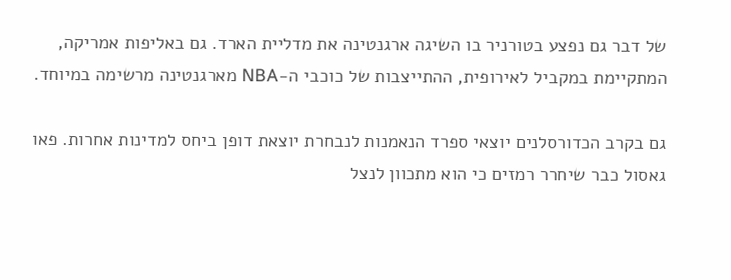של דבר גם נפצע בטורניר בו השיגה ארגנטינה את מדליית הארד. גם באליפות אמריקה, המתקיימת במקביל לאירופית, ההתייצבות של כוכבי ה-NBA מארגנטינה מרשימה במיוחד.

גם בקרב הכדורסלנים יוצאי ספרד הנאמנות לנבחרת יוצאת דופן ביחס למדינות אחרות. פאו גאסול כבר שיחרר רמזים כי הוא מתכוון לנצל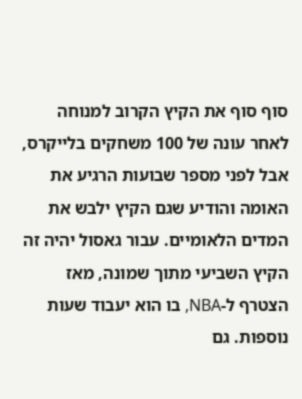סוף סוף את הקיץ הקרוב למנוחה לאחר עונה של 100 משחקים בלייקרס, אבל לפני מספר שבועות הרגיע את האומה והודיע שגם הקיץ ילבש את המדים הלאומיים. עבור גאסול יהיה זה הקיץ השביעי מתוך שמונה, מאז הצטרף ל-NBA, בו הוא יעבוד שעות נוספות. גם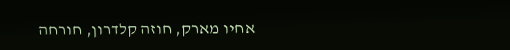אחיו מארק, חוזה קלדרון, חורחה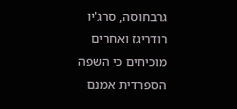גרבחוסה, סרג'יו רודריגז ואחרים מוכיחים כי השפה הספרדית אמנם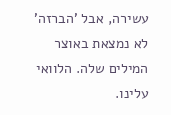עשירה, אבל 'הברזה' לא נמצאת באוצר המילים שלה. הלוואי עלינו.